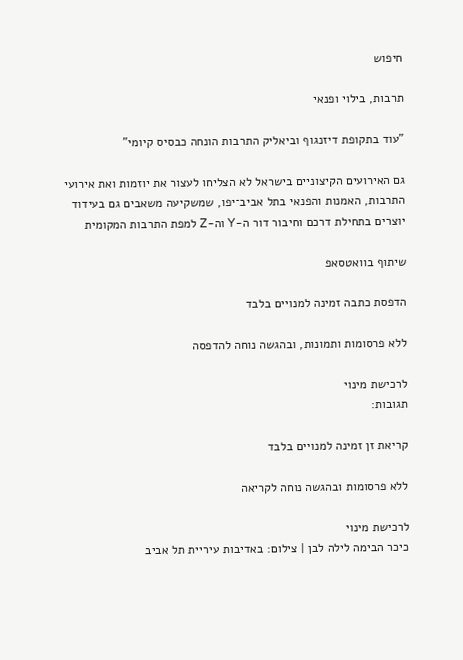חיפוש

תרבות, בילוי ופנאי

"עוד בתקופת דיזנגוף וביאליק התרבות הונחה כבסיס קיומי"

גם האירועים הקיצוניים בישראל לא הצליחו לעצור את יוזמות ואת אירועי התרבות, האמנות והפנאי בתל אביב־יפו, שמשקיעה משאבים גם בעידוד יוצרים בתחילת דרכם וחיבור דור ה-Y וה-Z למפת התרבות המקומית

שיתוף בוואטסאפ

הדפסת כתבה זמינה למנויים בלבד

ללא פרסומות ותמונות, ובהגשה נוחה להדפסה

לרכישת מינוי
תגובות:

קריאת זן זמינה למנויים בלבד

ללא פרסומות ובהגשה נוחה לקריאה

לרכישת מינוי
כיכר הבימה לילה לבן | צילום: באדיבות עיריית תל אביב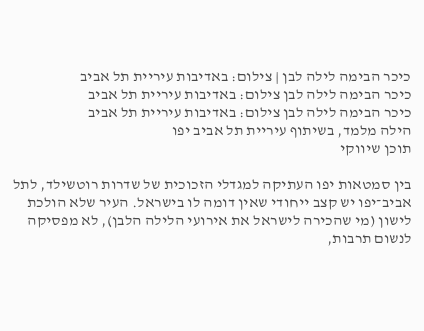כיכר הבימה לילה לבן | צילום: באדיבות עיריית תל אביב
כיכר הבימה לילה לבן צילום: באדיבות עיריית תל אביב
כיכר הבימה לילה לבן צילום: באדיבות עיריית תל אביב
הילה מלמד, בשיתוף עיריית תל אביב יפו
תוכן שיווקי

בין סמטאות יפו העתיקה למגדלי הזכוכית של שדרות רוטשילד, לתל אביב־יפו יש קצב ייחודי שאין דומה לו בישראל. העיר שלא הולכת לישון (מי שהכירה לישראל את אירועי הלילה הלבן), לא מפסיקה לנשום תרבות,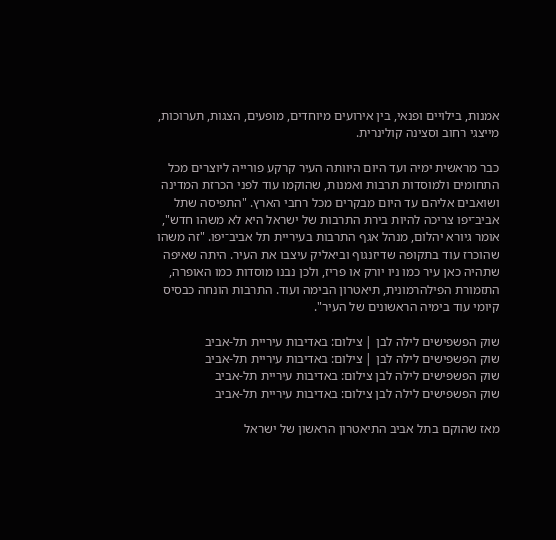אמנות, בילויים ופנאי, בין אירועים מיוחדים, מופעים, הצגות, תערוכות, מייצגי רחוב וסצינה קולינרית.

כבר מראשית ימיה ועד היום היוותה העיר קרקע פורייה ליוצרים מכל התחומים ולמוסדות תרבות ואמנות, שהוקמו עוד לפני הכרזת המדינה ושואבים אליהם עד היום מבקרים מכל רחבי הארץ. "התפיסה שתל אביב־יפו צריכה להיות בירת התרבות של ישראל היא לא משהו חדש", אומר גיורא יהלום, מנהל אגף התרבות בעיריית תל אביב־יפו. "זה משהו שהוכרז עוד בתקופה שדיזנגוף וביאליק עיצבו את העיר. היתה שאיפה שתהיה כאן עיר כמו ניו יורק או פריז, ולכן נבנו מוסדות כמו האופרה, התזמורת הפילהרמונית, תיאטרון הבימה ועוד. התרבות הונחה כבסיס קיומי עוד בימיה הראשונים של העיר".

שוק הפשפישים לילה לבן | צילום: באדיבות עיריית תל-אביב
שוק הפשפישים לילה לבן | צילום: באדיבות עיריית תל-אביב
שוק הפשפישים לילה לבן צילום: באדיבות עיריית תל-אביב
שוק הפשפישים לילה לבן צילום: באדיבות עיריית תל-אביב

מאז שהוקם בתל אביב התיאטרון הראשון של ישראל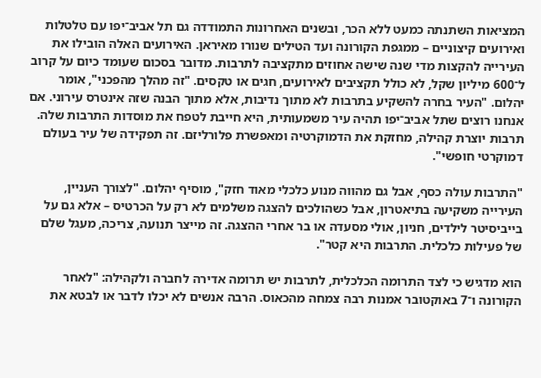המציאות השתנתה כמעט ללא הכר, ובשנים האחרונות התמודדה גם תל אביב־יפו עם טלטלות ואירועים קיצוניים – ממגפת הקורונה ועד הטילים שנורו מאיראן. האירועים האלה הובילו את העירייה להקצות מדי שנה שישה אחוזים מתקציבה לתרבות. מדובר בסכום שעומד כיום על קרוב ל־600 מיליון שקל, לא כולל תקציבים לאירועים, חגים או טקסים. "זה מהלך מהפכני", אומר יהלום. "העיר בחרה להשקיע בתרבות לא מתוך נדיבות, אלא מתוך הבנה שזה אינטרס עירוני. אם אנחנו רוצים שתל אביב־יפו תהיה עיר משמעותית, היא חייבת לטפח את מוסדות התרבות שלה. תרבות יוצרת קהילה, מחזקת את הדמוקרטיה ומאפשרת פלורליזם. זה תפקידה של עיר בעולם דמוקרטי חופשי".

"התרבות עולה כסף, אבל גם מהווה מנוע כלכלי מאוד חזק", מוסיף יהלום. "לצורך העניין, העירייה משקיעה בתיאטרון, אבל כשהולכים להצגה משלמים לא רק על הכרטיס – אלא גם על בייביסיטר לילדים, חניון, אולי מסעדה או בר אחרי ההצגה. זה מייצר תנועה, צריכה, מעגל שלם של פעילות כלכלית. התרבות היא קטר".

הוא מדגיש כי לצד התרומה הכלכלית, לתרבות יש תרומה אדירה לחברה ולקהילה: "לאחר הקורונה ו־7 באוקטובר אמנות רבה צמחה מהכאוס. הרבה אנשים לא יכלו לדבר או לבטא את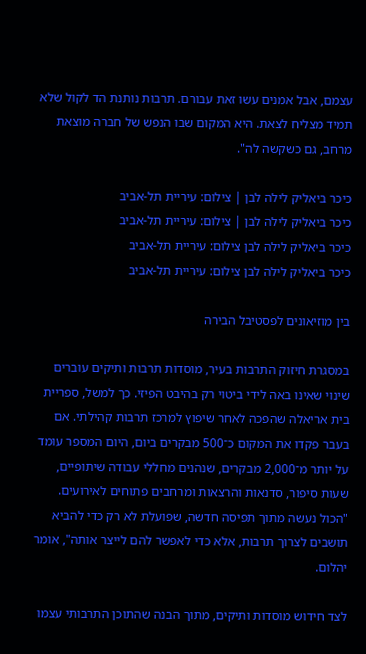עצמם, אבל אמנים עשו זאת עבורם. תרבות נותנת הד לקול שלא תמיד מצליח לצאת. היא המקום שבו הנפש של חברה מוצאת מרחב, גם כשקשה לה".

כיכר ביאליק לילה לבן | צילום: עיריית תל-אביב
כיכר ביאליק לילה לבן | צילום: עיריית תל-אביב
כיכר ביאליק לילה לבן צילום: עיריית תל-אביב
כיכר ביאליק לילה לבן צילום: עיריית תל-אביב

בין מוזיאונים לפסטיבל הבירה

במסגרת חיזוק התרבות בעיר, מוסדות תרבות ותיקים עוברים שינוי שאינו באה לידי ביטוי רק בהיבט הפיזי. כך למשל, ספריית בית אריאלה שהפכה לאחר שיפוץ למרכז תרבות קהילתי. אם בעבר פקדו את המקום כ־500 מבקרים ביום, היום המספר עומד על יותר מ־2,000 מבקרים, שנהנים מחללי עבודה שיתופיים, שעות סיפור, סדנאות והרצאות ומרחבים פתוחים לאירועים. "הכול נעשה מתוך תפיסה חדשה, שפועלת לא רק כדי להביא תושבים לצרוך תרבות, אלא כדי לאפשר להם לייצר אותה", אומר יהלום.

לצד חידוש מוסדות ותיקים, מתוך הבנה שהתוכן התרבותי עצמו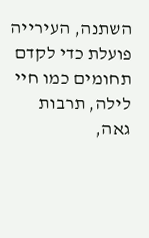השתנה, העירייה פועלת כדי לקדם תחומים כמו חיי לילה, תרבות גאה,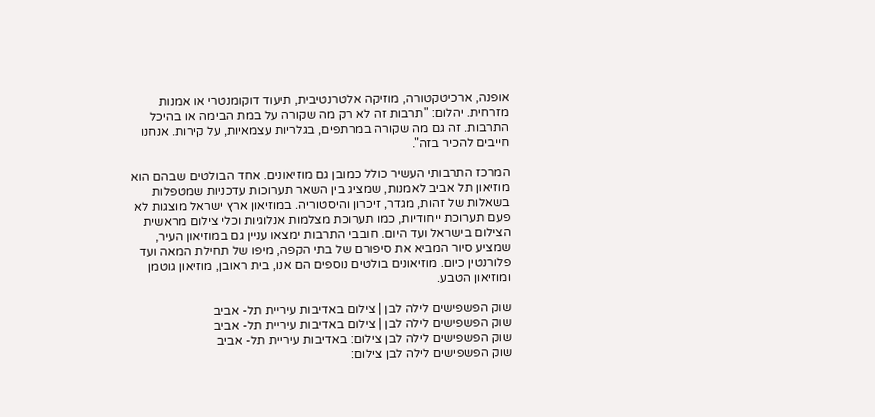אופנה, ארכיטקטורה, מוזיקה אלטרנטיבית, תיעוד דוקומנטרי או אמנות מזרחית. יהלום: "תרבות זה לא רק מה שקורה על במת הבימה או בהיכל התרבות. זה גם מה שקורה במרתפים, בגלריות עצמאיות, על קירות. אנחנו חייבים להכיר בזה".

המרכז התרבותי העשיר כולל כמובן גם מוזיאונים. אחד הבולטים שבהם הוא מוזיאון תל אביב לאמנות, שמציג בין השאר תערוכות עדכניות שמטפלות בשאלות של זהות, מגדר, זיכרון והיסטוריה. במוזיאון ארץ ישראל מוצגות לא פעם תערוכת ייחודיות, כמו תערוכת מצלמות אנלוגיות וכלי צילום מראשית הצילום בישראל ועד היום. חובבי התרבות ימצאו עניין גם במוזיאון העיר, שמציע סיור המביא את סיפורם של בתי הקפה, מיפו של תחילת המאה ועד פלורנטין כיום. מוזיאונים בולטים נוספים הם אנו, בית ראובן, מוזיאון גוטמן ומוזיאון הטבע.

שוק הפשפישים לילה לבן | צילום באדיבות עיריית תל- אביב
שוק הפשפישים לילה לבן | צילום באדיבות עיריית תל- אביב
שוק הפשפישים לילה לבן צילום: באדיבות עיריית תל- אביב
שוק הפשפישים לילה לבן צילום: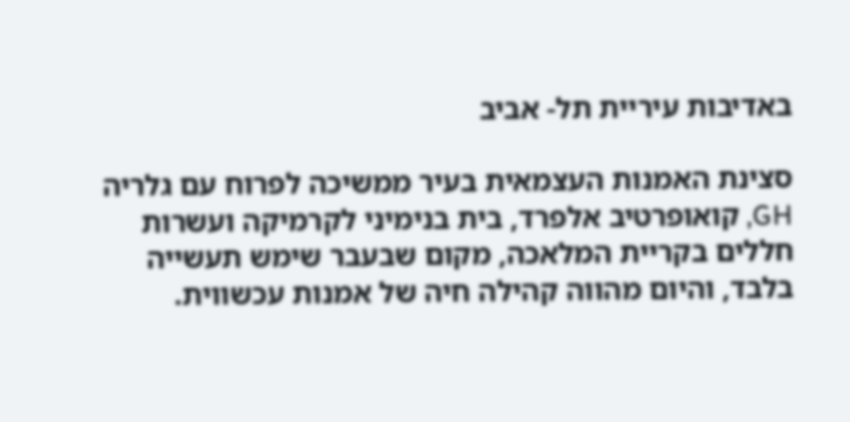באדיבות עיריית תל- אביב

סצינת האמנות העצמאית בעיר ממשיכה לפרוח עם גלריה GH, קואופרטיב אלפרד, בית בנימיני לקרמיקה ועשרות חללים בקריית המלאכה, מקום שבעבר שימש תעשייה בלבד, והיום מהווה קהילה חיה של אמנות עכשווית.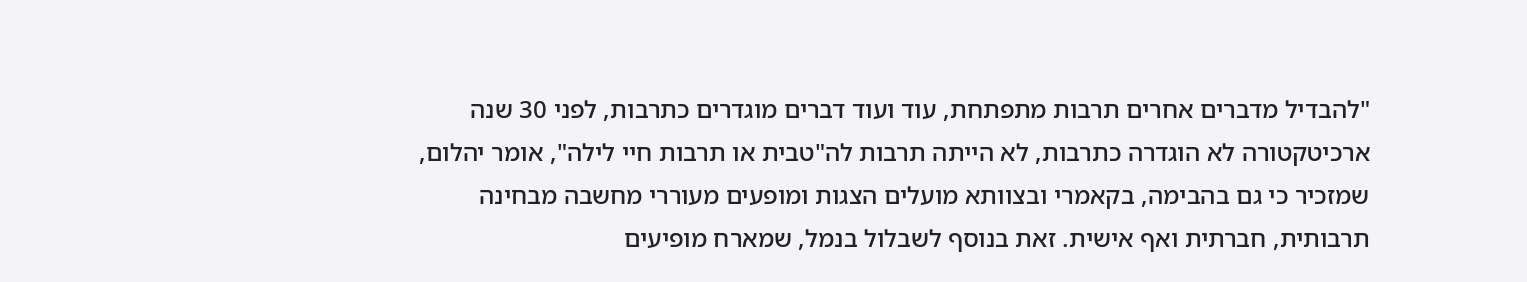"להבדיל מדברים אחרים תרבות מתפתחת, עוד ועוד דברים מוגדרים כתרבות, לפני 30 שנה ארכיטקטורה לא הוגדרה כתרבות, לא הייתה תרבות לה"טבית או תרבות חיי לילה", אומר יהלום, שמזכיר כי גם בהבימה, בקאמרי ובצוותא מועלים הצגות ומופעים מעוררי מחשבה מבחינה תרבותית, חברתית ואף אישית. זאת בנוסף לשבלול בנמל, שמארח מופיעים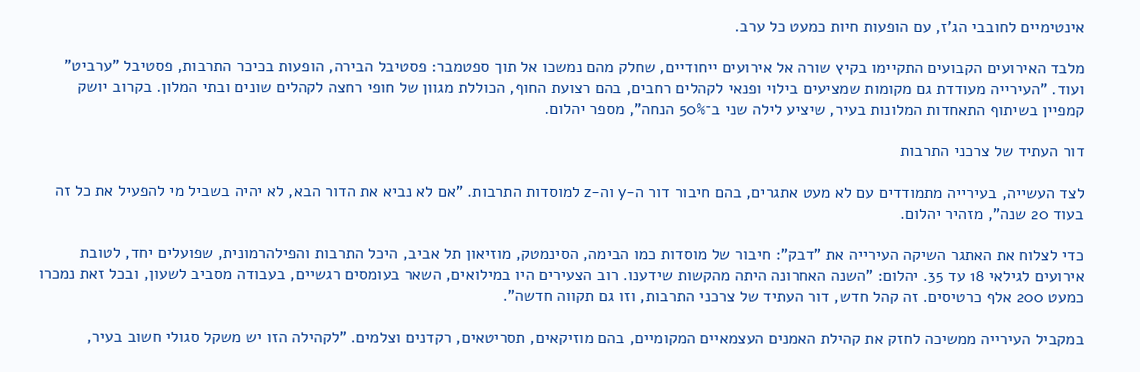אינטימיים לחובבי הג'ז, עם הופעות חיות כמעט כל ערב.

מלבד האירועים הקבועים התקיימו בקיץ שורה אל אירועים ייחודיים, שחלק מהם נמשכו אל תוך ספטמבר: פסטיבל הבירה, הופעות בכיכר התרבות, פסטיבל "ערביט" ועוד. "העירייה מעודדת גם מקומות שמציעים בילוי ופנאי לקהלים רחבים, בהם רצועת החוף, הכוללת מגוון של חופי רחצה לקהלים שונים ובתי המלון. בקרוב יושק קמפיין בשיתוף התאחדות המלונות בעיר, שיציע לילה שני ב־50% הנחה", מספר יהלום.

דור העתיד של צרכני התרבות

לצד העשייה, בעירייה מתמודדים עם לא מעט אתגרים, בהם חיבור דור ה-y וה-z למוסדות התרבות. "אם לא נביא את הדור הבא, לא יהיה בשביל מי להפעיל את כל זה בעוד 20 שנה", מזהיר יהלום.

כדי לצלוח את האתגר השיקה העירייה את "דבק": חיבור של מוסדות כמו הבימה, הסינמטק, מוזיאון תל אביב, היכל התרבות והפילהרמונית, שפועלים יחד, לטובת אירועים לגילאי 18 עד 35. יהלום: "השנה האחרונה היתה מהקשות שידענו. רוב הצעירים היו במילואים, השאר בעומסים רגשיים, בעבודה מסביב לשעון, ובכל זאת נמכרו כמעט 200 אלף כרטיסים. זה קהל חדש, דור העתיד של צרכני התרבות, וזו גם תקווה חדשה".

במקביל העירייה ממשיכה לחזק את קהילת האמנים העצמאיים המקומיים, בהם מוזיקאים, תסריטאים, רקדנים וצלמים. "לקהילה הזו יש משקל סגולי חשוב בעיר,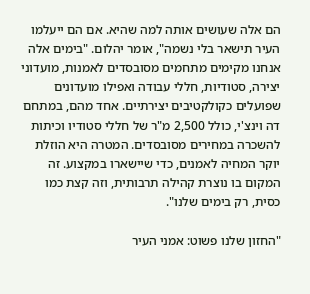הם אלה שעושים אותה למה שהיא. אם הם ייעלמו העיר תישאר בלי נשמה", אומר יהלום. "בימים אלה אנחנו מקימים מתחמים מסובסדים לאמנות, מועדוני יצירה, סטודיות, חללי עבודה ואפילו מועדונים שפועלים כקולקטיבים יצירתיים. אחד מהם, במתחם דה וינצ'י, כולל 2,500 מ"ר של חללי סטודיו וכיתות להשכרה במחירים מסובסדים. המטרה היא הוזלת יוקר המחיה לאמנים, כדי שיישארו במקצוע. זה המקום בו נוצרת קהילה תרבותית, וזה קצת כמו כסית, רק בימים שלנו".

"החזון שלנו פשוט: אמני העיר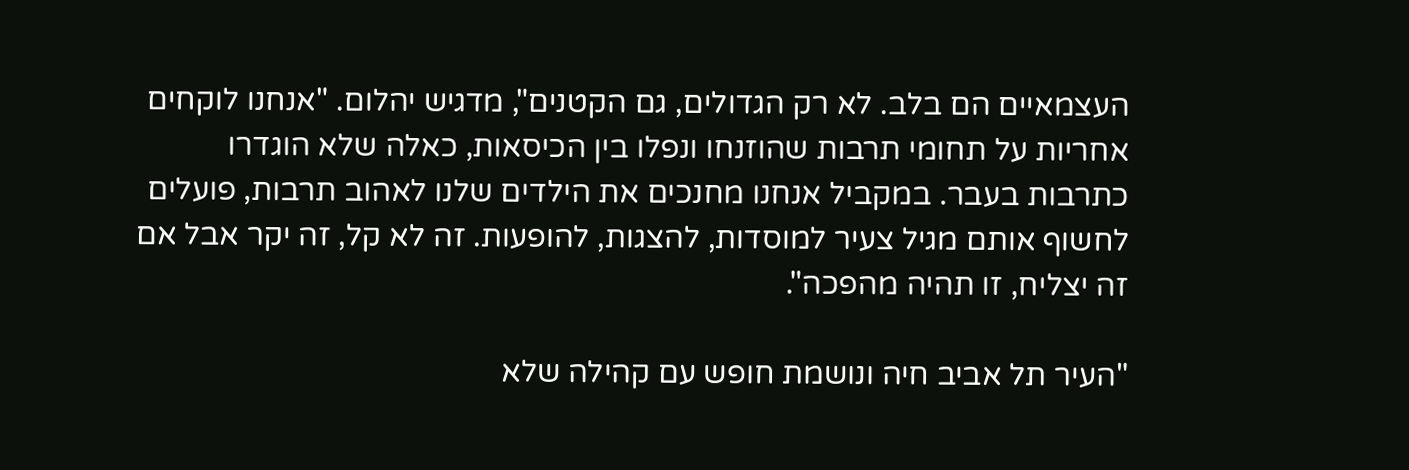העצמאיים הם בלב. לא רק הגדולים, גם הקטנים", מדגיש יהלום. "אנחנו לוקחים אחריות על תחומי תרבות שהוזנחו ונפלו בין הכיסאות, כאלה שלא הוגדרו כתרבות בעבר. במקביל אנחנו מחנכים את הילדים שלנו לאהוב תרבות, פועלים לחשוף אותם מגיל צעיר למוסדות, להצגות, להופעות. זה לא קל, זה יקר אבל אם זה יצליח, זו תהיה מהפכה".

"העיר תל אביב חיה ונושמת חופש עם קהילה שלא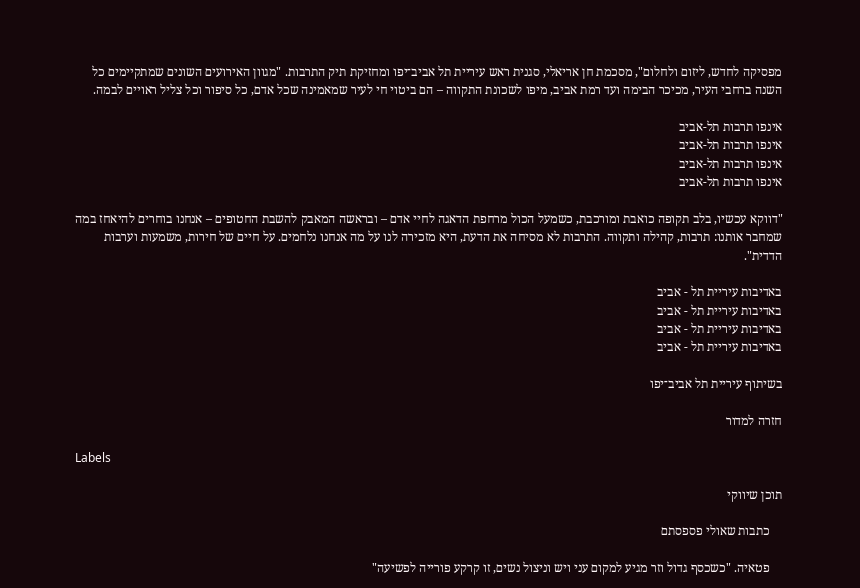מפסיקה לחדש, ליזום ולחלום", מסכמת חן אריאלי, סגנית ראש עיריית תל אביב־יפו ומחזיקת תיק התרבות. "מגוון האירועים השונים שמתקיימים כל השנה ברחבי העיר, מכיכר הבימה ועד רמת אביב, מיפו לשכונת התקווה – הם ביטוי חי לעיר שמאמינה שכל אדם, כל סיפור וכל צליל ראויים לבמה.

אינפו תרבות תל-אביב
אינפו תרבות תל-אביב
אינפו תרבות תל-אביב
אינפו תרבות תל-אביב

"דווקא עכשיו, בלב תקופה כואבת ומורכבת, כשמעל הכול מרחפת הדאגה לחיי אדם – ובראשה המאבק להשבת החטופים – אנחנו בוחרים להיאחז במה שמחבר אותנו: תרבות, קהילה ותקווה. התרבות לא מסיחה את הדעת, היא מזכירה לנו על מה אנחנו נלחמים. על חיים של חירות, משמעות וערבות הדדית".

באדיבות עיריית תל - אביב
באדיבות עיריית תל - אביב
באדיבות עיריית תל - אביב
באדיבות עיריית תל - אביב

בשיתוף עיריית תל אביב־יפו

חזרה למדור

Labels

תוכן שיווקי

    כתבות שאולי פספסתם

    פטאיה. "כשכסף גדול וזר מגיע למקום עני ויש וניצול נשים, זו קרקע פורייה לפשיעה"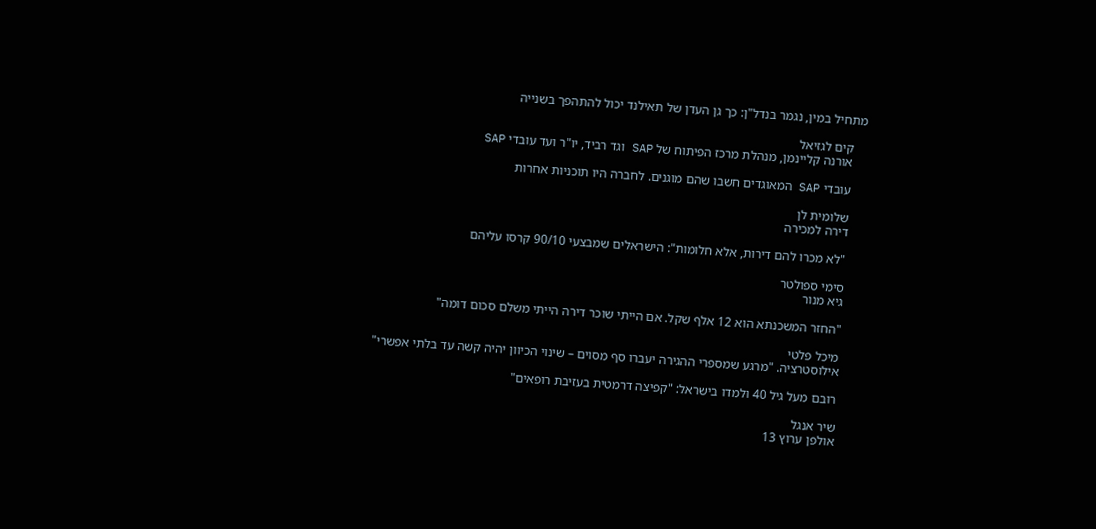מתחיל במין, נגמר בנדל"ן: כך גן העדן של תאילנד יכול להתהפך בשנייה

    קים לגזיאל
    אורנה קליינמן, מנהלת מרכז הפיתוח של SAP וגד רביד, יו"ר ועד עובדי SAP

    עובדי SAP המאוגדים חשבו שהם מוגנים. לחברה היו תוכניות אחרות

    שלומית לן
    דירה למכירה

    "לא מכרו להם דירות, אלא חלומות": הישראלים שמבצעי 90/10 קרסו עליהם

    סימי ספולטר
    גיא מנור

    "החזר המשכנתא הוא 12 אלף שקל. אם הייתי שוכר דירה הייתי משלם סכום דומה"

    מיכל פלטי
    אילוסטרציה. "מרגע שמספרי ההגירה יעברו סף מסוים – שינוי הכיוון יהיה קשה עד בלתי אפשרי"

    רובם מעל גיל 40 ולמדו בישראל: "קפיצה דרמטית בעזיבת רופאים"

    שיר אנגל
    אולפן ערוץ 13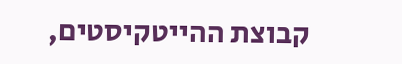קבוצת ההייטקיסטים,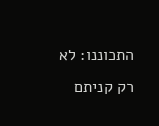התכוננו: לא רק קניתם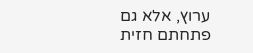ערוץ, אלא גם פתחתם חזית